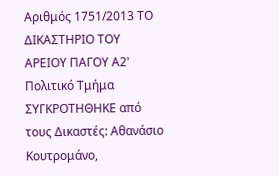Αριθμός 1751/2013 ΤΟ ΔΙΚΑΣΤΗΡΙΟ ΤΟΥ ΑΡΕΙΟΥ ΠΑΓΟΥ Α2' Πολιτικό Τμήμα ΣΥΓΚΡΟΤΗΘΗΚΕ από τους Δικαστές: Αθανάσιο Κουτρομάνο,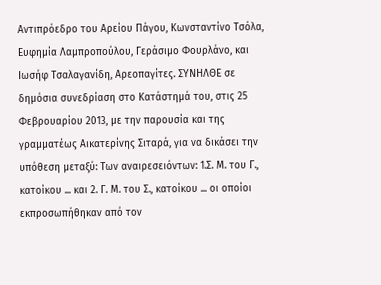Αντιπρόεδρο του Αρείου Πάγου, Κωνσταντίνο Τσόλα, Ευφημία Λαμπροπούλου, Γεράσιμο Φουρλάνο, και Ιωσήφ Τσαλαγανίδη, Αρεοπαγίτες. ΣΥΝΗΛΘΕ σε δημόσια συνεδρίαση στο Κατάστημά του, στις 25 Φεβρουαρίου 2013, με την παρουσία και της γραμματέως Αικατερίνης Σιταρά, για να δικάσει την υπόθεση μεταξύ: Των αναιρεσειόντων: 1.Σ. Μ. του Γ., κατοίκου ... και 2. Γ. Μ. του Σ., κατοίκου ... οι οποίοι εκπροσωπήθηκαν από τον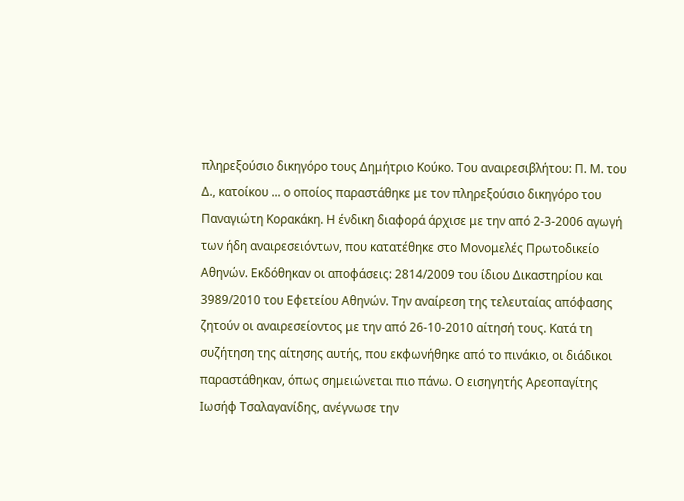πληρεξούσιο δικηγόρο τους Δημήτριο Κούκο. Του αναιρεσιβλήτου: Π. Μ. του Δ., κατοίκου ... ο οποίος παραστάθηκε με τον πληρεξούσιο δικηγόρο του Παναγιώτη Κορακάκη. Η ένδικη διαφορά άρχισε με την από 2-3-2006 αγωγή των ήδη αναιρεσειόντων, που κατατέθηκε στο Μονομελές Πρωτοδικείο Αθηνών. Εκδόθηκαν οι αποφάσεις: 2814/2009 του ίδιου Δικαστηρίου και 3989/2010 του Εφετείου Αθηνών. Την αναίρεση της τελευταίας απόφασης ζητούν οι αναιρεσείοντος με την από 26-10-2010 αίτησή τους. Κατά τη συζήτηση της αίτησης αυτής, που εκφωνήθηκε από το πινάκιο, οι διάδικοι παραστάθηκαν, όπως σημειώνεται πιο πάνω. Ο εισηγητής Αρεοπαγίτης Ιωσήφ Τσαλαγανίδης, ανέγνωσε την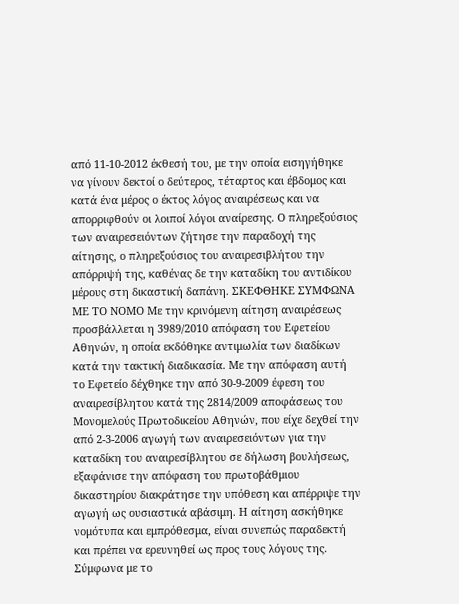από 11-10-2012 έκθεσή του, με την οποία εισηγήθηκε να γίνουν δεκτοί ο δεύτερος, τέταρτος και έβδομος και κατά ένα μέρος ο έκτος λόγος αναιρέσεως και να απορριφθούν οι λοιποί λόγοι αναίρεσης. Ο πληρεξούσιος των αναιρεσειόντων ζήτησε την παραδοχή της αίτησης, ο πληρεξούσιος του αναιρεσιβλήτου την απόρριψή της, καθένας δε την καταδίκη του αντιδίκου μέρους στη δικαστική δαπάνη. ΣΚΕΦΘΗΚΕ ΣΥΜΦΩΝΑ ΜΕ ΤΟ ΝΟΜΟ Με την κρινόμενη αίτηση αναιρέσεως προσβάλλεται η 3989/2010 απόφαση του Εφετείου Αθηνών, η οποία εκδόθηκε αντιμωλία των διαδίκων κατά την τακτική διαδικασία. Με την απόφαση αυτή το Εφετείο δέχθηκε την από 30-9-2009 έφεση του αναιρεσίβλητου κατά της 2814/2009 αποφάσεως του Μονομελούς Πρωτοδικείου Αθηνών, που είχε δεχθεί την από 2-3-2006 αγωγή των αναιρεσειόντων για την καταδίκη του αναιρεσίβλητου σε δήλωση βουλήσεως, εξαφάνισε την απόφαση του πρωτοβάθμιου δικαστηρίου διακράτησε την υπόθεση και απέρριψε την αγωγή ως ουσιαστικά αβάσιμη. Η αίτηση ασκήθηκε νομότυπα και εμπρόθεσμα, είναι συνεπώς παραδεκτή και πρέπει να ερευνηθεί ως προς τους λόγους της. Σύμφωνα με το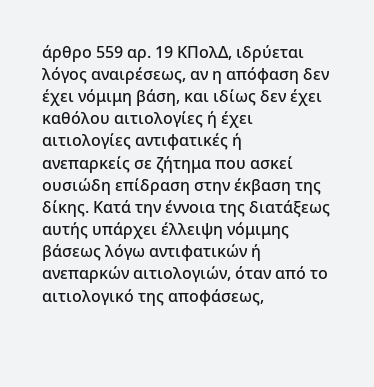άρθρο 559 αρ. 19 ΚΠολΔ, ιδρύεται λόγος αναιρέσεως, αν η απόφαση δεν έχει νόμιμη βάση, και ιδίως δεν έχει καθόλου αιτιολογίες ή έχει αιτιολογίες αντιφατικές ή ανεπαρκείς σε ζήτημα που ασκεί ουσιώδη επίδραση στην έκβαση της δίκης. Κατά την έννοια της διατάξεως αυτής υπάρχει έλλειψη νόμιμης βάσεως λόγω αντιφατικών ή ανεπαρκών αιτιολογιών, όταν από το αιτιολογικό της αποφάσεως,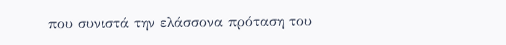που συνιστά την ελάσσονα πρόταση του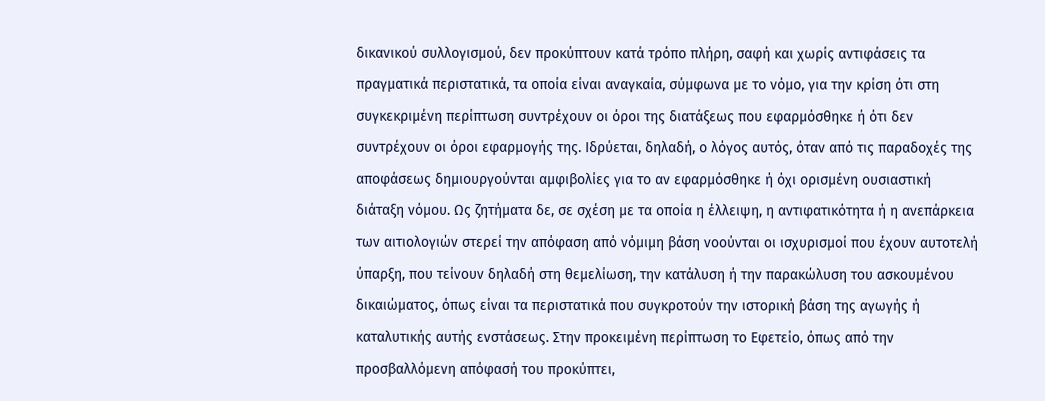δικανικού συλλογισμού, δεν προκύπτουν κατά τρόπο πλήρη, σαφή και χωρίς αντιφάσεις τα πραγματικά περιστατικά, τα οποία είναι αναγκαία, σύμφωνα με το νόμο, για την κρίση ότι στη συγκεκριμένη περίπτωση συντρέχουν οι όροι της διατάξεως που εφαρμόσθηκε ή ότι δεν συντρέχουν οι όροι εφαρμογής της. Ιδρύεται, δηλαδή, ο λόγος αυτός, όταν από τις παραδοχές της αποφάσεως δημιουργούνται αμφιβολίες για το αν εφαρμόσθηκε ή όχι ορισμένη ουσιαστική διάταξη νόμου. Ως ζητήματα δε, σε σχέση με τα οποία η έλλειψη, η αντιφατικότητα ή η ανεπάρκεια των αιτιολογιών στερεί την απόφαση από νόμιμη βάση νοούνται οι ισχυρισμοί που έχουν αυτοτελή ύπαρξη, που τείνουν δηλαδή στη θεμελίωση, την κατάλυση ή την παρακώλυση του ασκουμένου δικαιώματος, όπως είναι τα περιστατικά που συγκροτούν την ιστορική βάση της αγωγής ή καταλυτικής αυτής ενστάσεως. Στην προκειμένη περίπτωση το Εφετείο, όπως από την προσβαλλόμενη απόφασή του προκύπτει,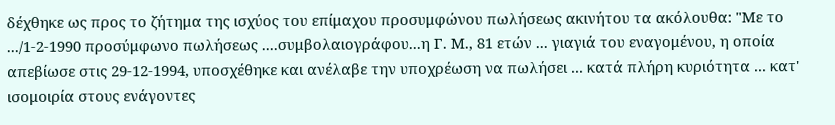δέχθηκε ως προς το ζήτημα της ισχύος του επίμαχου προσυμφώνου πωλήσεως ακινήτου τα ακόλουθα: "Με το .../1-2-1990 προσύμφωνο πωλήσεως ....συμβολαιογράφου...η Γ. Μ., 81 ετών ... γιαγιά του εναγομένου, η οποία απεβίωσε στις 29-12-1994, υποσχέθηκε και ανέλαβε την υποχρέωση να πωλήσει ... κατά πλήρη κυριότητα ... κατ' ισομοιρία στους ενάγοντες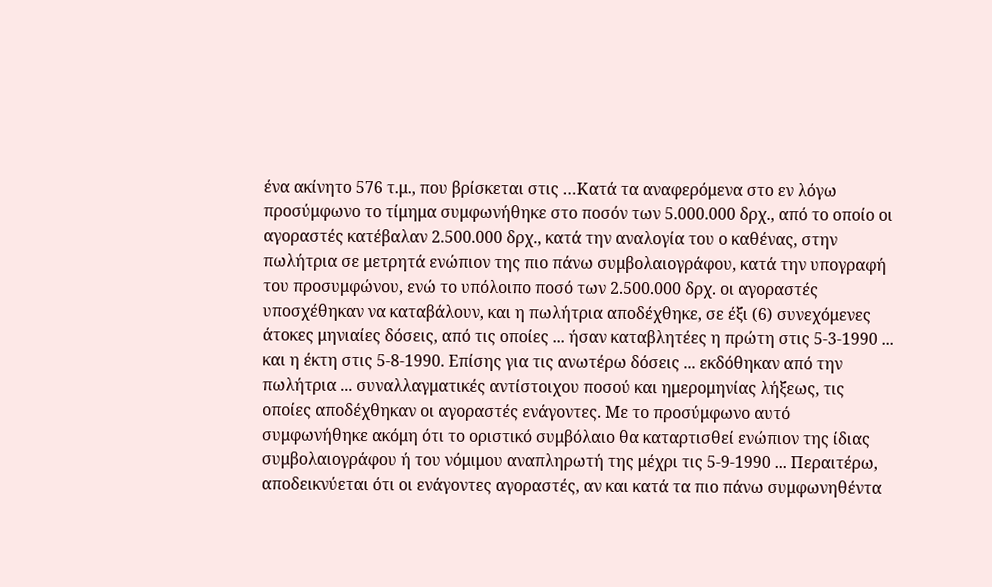ένα ακίνητο 576 τ.μ., που βρίσκεται στις …Κατά τα αναφερόμενα στο εν λόγω προσύμφωνο το τίμημα συμφωνήθηκε στο ποσόν των 5.000.000 δρχ., από το οποίο οι αγοραστές κατέβαλαν 2.500.000 δρχ., κατά την αναλογία του ο καθένας, στην πωλήτρια σε μετρητά ενώπιον της πιο πάνω συμβολαιογράφου, κατά την υπογραφή του προσυμφώνου, ενώ το υπόλοιπο ποσό των 2.500.000 δρχ. οι αγοραστές υποσχέθηκαν να καταβάλουν, και η πωλήτρια αποδέχθηκε, σε έξι (6) συνεχόμενες άτοκες μηνιαίες δόσεις, από τις οποίες ... ήσαν καταβλητέες η πρώτη στις 5-3-1990 ... και η έκτη στις 5-8-1990. Επίσης για τις ανωτέρω δόσεις ... εκδόθηκαν από την πωλήτρια ... συναλλαγματικές αντίστοιχου ποσού και ημερομηνίας λήξεως, τις οποίες αποδέχθηκαν οι αγοραστές ενάγοντες. Με το προσύμφωνο αυτό συμφωνήθηκε ακόμη ότι το οριστικό συμβόλαιο θα καταρτισθεί ενώπιον της ίδιας συμβολαιογράφου ή του νόμιμου αναπληρωτή της μέχρι τις 5-9-1990 ... Περαιτέρω, αποδεικνύεται ότι οι ενάγοντες αγοραστές, αν και κατά τα πιο πάνω συμφωνηθέντα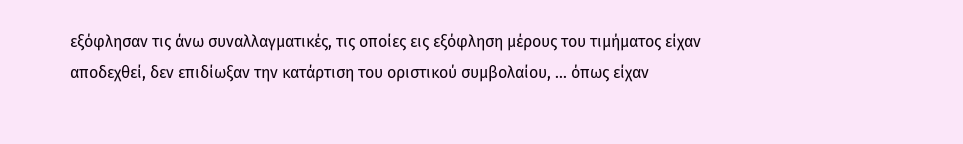εξόφλησαν τις άνω συναλλαγματικές, τις οποίες εις εξόφληση μέρους του τιμήματος είχαν αποδεχθεί, δεν επιδίωξαν την κατάρτιση του οριστικού συμβολαίου, ... όπως είχαν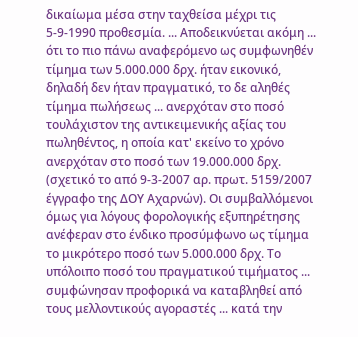δικαίωμα μέσα στην ταχθείσα μέχρι τις 5-9-1990 προθεσμία. ... Αποδεικνύεται ακόμη ... ότι το πιο πάνω αναφερόμενο ως συμφωνηθέν τίμημα των 5.000.000 δρχ. ήταν εικονικό, δηλαδή δεν ήταν πραγματικό, το δε αληθές τίμημα πωλήσεως ... ανερχόταν στο ποσό τουλάχιστον της αντικειμενικής αξίας του πωληθέντος, η οποία κατ' εκείνο το χρόνο ανερχόταν στο ποσό των 19.000.000 δρχ. (σχετικό το από 9-3-2007 αρ. πρωτ. 5159/2007 έγγραφο της ΔΟΥ Αχαρνών). Οι συμβαλλόμενοι όμως για λόγους φορολογικής εξυπηρέτησης ανέφεραν στο ένδικο προσύμφωνο ως τίμημα το μικρότερο ποσό των 5.000.000 δρχ. Το υπόλοιπο ποσό του πραγματικού τιμήματος ... συμφώνησαν προφορικά να καταβληθεί από τους μελλοντικούς αγοραστές ... κατά την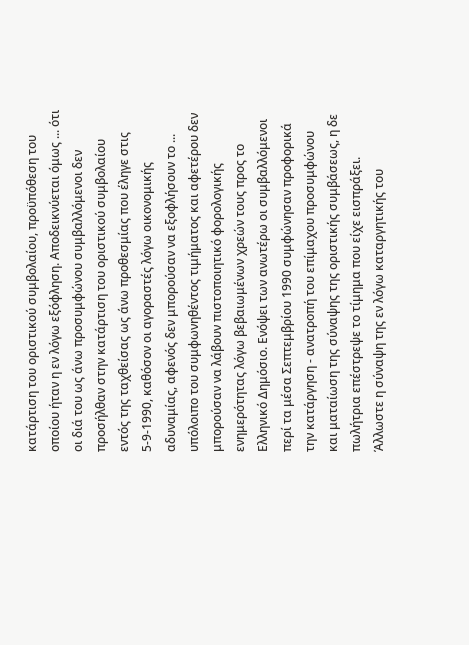κατάρτιση του οριστικού συμβολαίου, προϋπόθεση του οποίου ήταν η εν λόγω εξόφληση. Αποδεικνύεται όμως ... ότι οι διά του ως άνω προσυμφώνου συμβαλλόμενοι δεν προσήλθαν στην κατάρτιση του οριστικού συμβολαίου εντός της ταχθείσας ως άνω προθεσμίας που έληγε στις 5-9-1990, καθόσον οι αγοραστές λόγω οικονομικής αδυναμίας, αφενός δεν μπορούσαν να εξοφλήσουν το ... υπόλοιπο του συμφωνηθέντος τιμήματος και αφετέρου δεν μπορούσαν να λάβουν πιστοποιητικό φορολογικής ενημερότητας λόγω βεβαιωμένων χρεών τους προς το Ελληνικό Δημόσιο. Ενόψει των ανωτέρω οι συμβαλλόμενοι περί τα μέσα Σεπτεμβρίου 1990 συμφώνησαν προφορικά την κατάργηση - ανατροπή του επίμαχου προσυμφώνου και ματαίωση της σύναψης της οριστικής συμβάσεως, η δε πωλήτρια επέστρεψε το τίμημα που είχε εισπράξει. Άλλωστε η σύναψη της εν λόγω καταργητικής του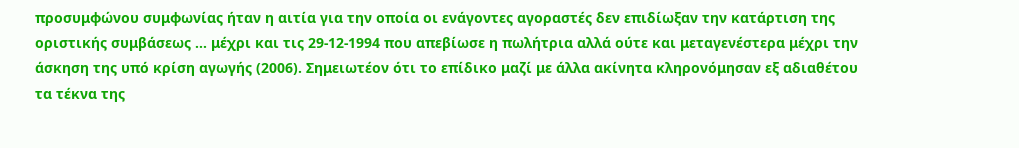προσυμφώνου συμφωνίας ήταν η αιτία για την οποία οι ενάγοντες αγοραστές δεν επιδίωξαν την κατάρτιση της οριστικής συμβάσεως ... μέχρι και τις 29-12-1994 που απεβίωσε η πωλήτρια αλλά ούτε και μεταγενέστερα μέχρι την άσκηση της υπό κρίση αγωγής (2006). Σημειωτέον ότι το επίδικο μαζί με άλλα ακίνητα κληρονόμησαν εξ αδιαθέτου τα τέκνα της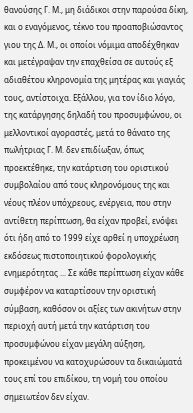θανούσης Γ. Μ., μη διάδικοι στην παρούσα δίκη, και ο εναγόμενος, τέκνο του προαποβιώσαντος γιου της Δ. Μ., οι οποίοι νόμιμα αποδέχθηκαν και μετέγραψαν την επαχθείσα σε αυτούς εξ αδιαθέτου κληρονομία της μητέρας και γιαγιάς τους, αντίστοιχα. Εξάλλου, για τον ίδιο λόγο, της κατάργησης δηλαδή του προσυμφώνου, οι μελλοντικοί αγοραστές, μετά το θάνατο της πωλήτριας Γ. Μ. δεν επιδίωξαν, όπως προεκτέθηκε, την κατάρτιση του οριστικού συμβολαίου από τους κληρονόμους της και νέους πλέον υπόχρεους, ενέργεια, που στην αντίθετη περίπτωση, θα είχαν προβεί, ενόψει ότι ήδη από το 1999 είχε αρθεί η υποχρέωση εκδόσεως πιστοποιητικού φορολογικής ενημερότητας ... Σε κάθε περίπτωση είχαν κάθε συμφέρον να καταρτίσουν την οριστική σύμβαση, καθόσον οι αξίες των ακινήτων στην περιοχή αυτή μετά την κατάρτιση του προσυμφώνου είχαν μεγάλη αύξηση, προκειμένου να κατοχυρώσουν τα δικαιώματά τους επί του επιδίκου, τη νομή του οποίου σημειωτέον δεν είχαν.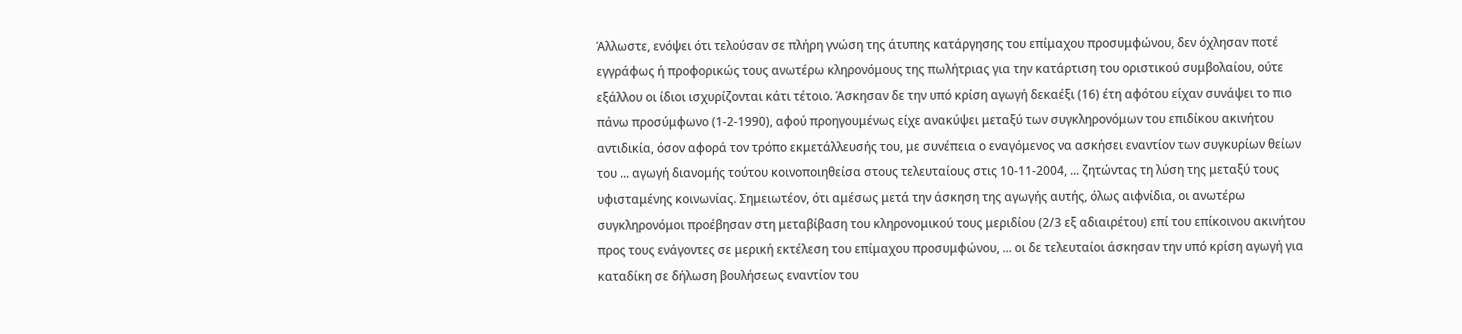Άλλωστε, ενόψει ότι τελούσαν σε πλήρη γνώση της άτυπης κατάργησης του επίμαχου προσυμφώνου, δεν όχλησαν ποτέ εγγράφως ή προφορικώς τους ανωτέρω κληρονόμους της πωλήτριας για την κατάρτιση του οριστικού συμβολαίου, ούτε εξάλλου οι ίδιοι ισχυρίζονται κάτι τέτοιο. Άσκησαν δε την υπό κρίση αγωγή δεκαέξι (16) έτη αφότου είχαν συνάψει το πιο πάνω προσύμφωνο (1-2-1990), αφού προηγουμένως είχε ανακύψει μεταξύ των συγκληρονόμων του επιδίκου ακινήτου αντιδικία, όσον αφορά τον τρόπο εκμετάλλευσής του, με συνέπεια ο εναγόμενος να ασκήσει εναντίον των συγκυρίων θείων του ... αγωγή διανομής τούτου κοινοποιηθείσα στους τελευταίους στις 10-11-2004, ... ζητώντας τη λύση της μεταξύ τους υφισταμένης κοινωνίας. Σημειωτέον, ότι αμέσως μετά την άσκηση της αγωγής αυτής, όλως αιφνίδια, οι ανωτέρω συγκληρονόμοι προέβησαν στη μεταβίβαση του κληρονομικού τους μεριδίου (2/3 εξ αδιαιρέτου) επί του επίκοινου ακινήτου προς τους ενάγοντες σε μερική εκτέλεση του επίμαχου προσυμφώνου, ... οι δε τελευταίοι άσκησαν την υπό κρίση αγωγή για καταδίκη σε δήλωση βουλήσεως εναντίον του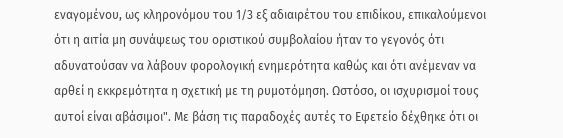εναγομένου, ως κληρονόμου του 1/3 εξ αδιαιρέτου του επιδίκου, επικαλούμενοι ότι η αιτία μη συνάψεως του οριστικού συμβολαίου ήταν το γεγονός ότι αδυνατούσαν να λάβουν φορολογική ενημερότητα καθώς και ότι ανέμεναν να αρθεί η εκκρεμότητα η σχετική με τη ρυμοτόμηση. Ωστόσο, οι ισχυρισμοί τους αυτοί είναι αβάσιμοι". Με βάση τις παραδοχές αυτές το Εφετείο δέχθηκε ότι οι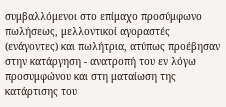συμβαλλόμενοι στο επίμαχο προσύμφωνο πωλήσεως, μελλοντικοί αγοραστές (ενάγοντες) και πωλήτρια, ατύπως προέβησαν στην κατάργηση - ανατροπή του εν λόγω προσυμφώνου και στη ματαίωση της κατάρτισης του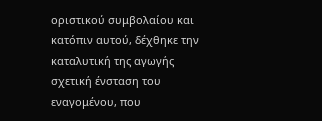οριστικού συμβολαίου και κατόπιν αυτού, δέχθηκε την καταλυτική της αγωγής σχετική ένσταση του εναγομένου, που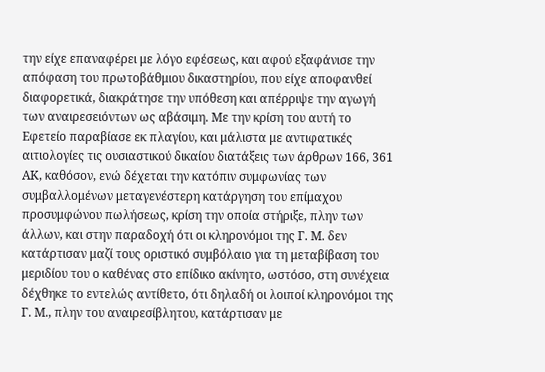την είχε επαναφέρει με λόγο εφέσεως, και αφού εξαφάνισε την απόφαση του πρωτοβάθμιου δικαστηρίου, που είχε αποφανθεί διαφορετικά, διακράτησε την υπόθεση και απέρριψε την αγωγή των αναιρεσειόντων ως αβάσιμη. Με την κρίση του αυτή το Εφετείο παραβίασε εκ πλαγίου, και μάλιστα με αντιφατικές αιτιολογίες τις ουσιαστικού δικαίου διατάξεις των άρθρων 166, 361 ΑΚ, καθόσον, ενώ δέχεται την κατόπιν συμφωνίας των συμβαλλομένων μεταγενέστερη κατάργηση του επίμαχου προσυμφώνου πωλήσεως, κρίση την οποία στήριξε, πλην των άλλων, και στην παραδοχή ότι οι κληρονόμοι της Γ. Μ. δεν κατάρτισαν μαζί τους οριστικό συμβόλαιο για τη μεταβίβαση του μεριδίου του ο καθένας στο επίδικο ακίνητο, ωστόσο, στη συνέχεια δέχθηκε το εντελώς αντίθετο, ότι δηλαδή οι λοιποί κληρονόμοι της Γ. Μ., πλην του αναιρεσίβλητου, κατάρτισαν με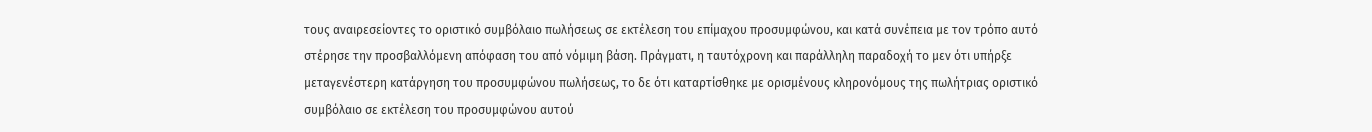τους αναιρεσείοντες το οριστικό συμβόλαιο πωλήσεως σε εκτέλεση του επίμαχου προσυμφώνου, και κατά συνέπεια με τον τρόπο αυτό στέρησε την προσβαλλόμενη απόφαση του από νόμιμη βάση. Πράγματι, η ταυτόχρονη και παράλληλη παραδοχή το μεν ότι υπήρξε μεταγενέστερη κατάργηση του προσυμφώνου πωλήσεως, το δε ότι καταρτίσθηκε με ορισμένους κληρονόμους της πωλήτριας οριστικό συμβόλαιο σε εκτέλεση του προσυμφώνου αυτού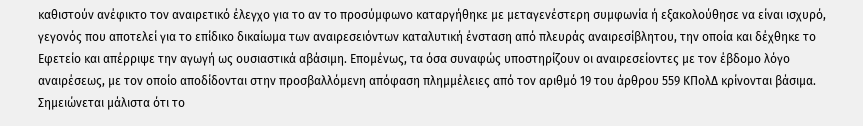καθιστούν ανέφικτο τον αναιρετικό έλεγχο για το αν το προσύμφωνο καταργήθηκε με μεταγενέστερη συμφωνία ή εξακολούθησε να είναι ισχυρό, γεγονός που αποτελεί για το επίδικο δικαίωμα των αναιρεσειόντων καταλυτική ένσταση από πλευράς αναιρεσίβλητου, την οποία και δέχθηκε το Εφετείο και απέρριψε την αγωγή ως ουσιαστικά αβάσιμη. Επομένως, τα όσα συναφώς υποστηρίζουν οι αναιρεσείοντες με τον έβδομο λόγο αναιρέσεως, με τον οποίο αποδίδονται στην προσβαλλόμενη απόφαση πλημμέλειες από τον αριθμό 19 του άρθρου 559 ΚΠολΔ κρίνονται βάσιμα. Σημειώνεται μάλιστα ότι το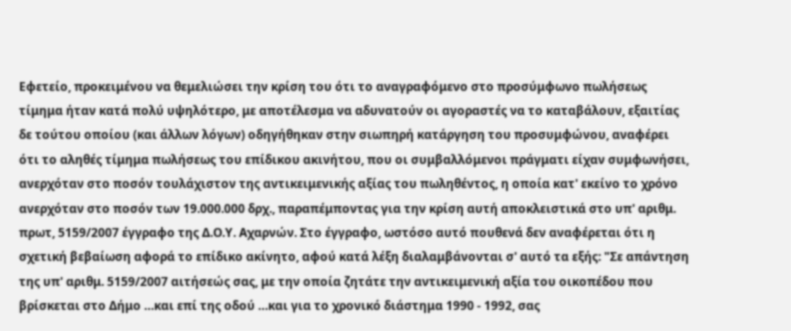Εφετείο, προκειμένου να θεμελιώσει την κρίση του ότι το αναγραφόμενο στο προσύμφωνο πωλήσεως τίμημα ήταν κατά πολύ υψηλότερο, με αποτέλεσμα να αδυνατούν οι αγοραστές να το καταβάλουν, εξαιτίας δε τούτου οποίου (και άλλων λόγων) οδηγήθηκαν στην σιωπηρή κατάργηση του προσυμφώνου, αναφέρει ότι το αληθές τίμημα πωλήσεως του επίδικου ακινήτου, που οι συμβαλλόμενοι πράγματι είχαν συμφωνήσει, ανερχόταν στο ποσόν τουλάχιστον της αντικειμενικής αξίας του πωληθέντος, η οποία κατ' εκείνο το χρόνο ανερχόταν στο ποσόν των 19.000.000 δρχ., παραπέμποντας για την κρίση αυτή αποκλειστικά στο υπ' αριθμ. πρωτ, 5159/2007 έγγραφο της Δ.Ο.Υ. Αχαρνών. Στο έγγραφο, ωστόσο αυτό πουθενά δεν αναφέρεται ότι η σχετική βεβαίωση αφορά το επίδικο ακίνητο, αφού κατά λέξη διαλαμβάνονται σ' αυτό τα εξής: "Σε απάντηση της υπ' αριθμ. 5159/2007 αιτήσεώς σας, με την οποία ζητάτε την αντικειμενική αξία του οικοπέδου που βρίσκεται στο Δήμο …και επί της οδού …και για το χρονικό διάστημα 1990 - 1992, σας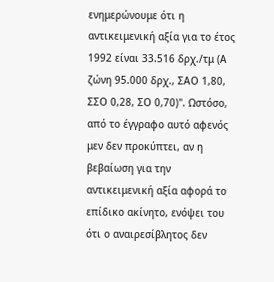ενημερώνουμε ότι η αντικειμενική αξία για το έτος 1992 είναι 33.516 δρχ./τμ (Α ζώνη 95.000 δρχ., ΣΑΟ 1,80, ΣΣΟ 0,28, ΣΟ 0,70)". Ωστόσο, από το έγγραφο αυτό αφενός μεν δεν προκύπτει, αν η βεβαίωση για την αντικειμενική αξία αφορά το επίδικο ακίνητο, ενόψει του ότι ο αναιρεσίβλητος δεν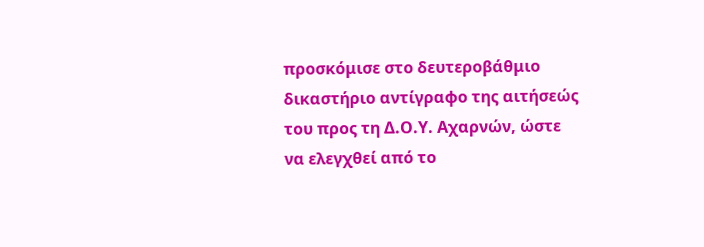προσκόμισε στο δευτεροβάθμιο δικαστήριο αντίγραφο της αιτήσεώς του προς τη Δ.Ο.Υ. Αχαρνών, ώστε να ελεγχθεί από το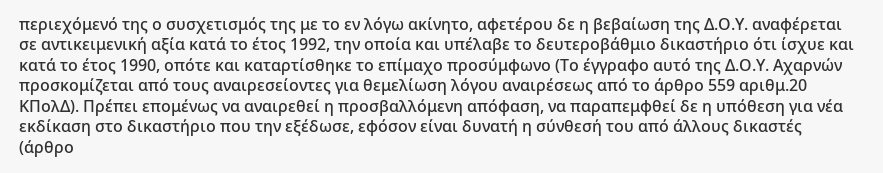περιεχόμενό της ο συσχετισμός της με το εν λόγω ακίνητο, αφετέρου δε η βεβαίωση της Δ.Ο.Υ. αναφέρεται σε αντικειμενική αξία κατά το έτος 1992, την οποία και υπέλαβε το δευτεροβάθμιο δικαστήριο ότι ίσχυε και κατά το έτος 1990, οπότε και καταρτίσθηκε το επίμαχο προσύμφωνο (Το έγγραφο αυτό της Δ.Ο.Υ. Αχαρνών προσκομίζεται από τους αναιρεσείοντες για θεμελίωση λόγου αναιρέσεως από το άρθρο 559 αριθμ.20 ΚΠολΔ). Πρέπει επομένως να αναιρεθεί η προσβαλλόμενη απόφαση, να παραπεμφθεί δε η υπόθεση για νέα εκδίκαση στο δικαστήριο που την εξέδωσε, εφόσον είναι δυνατή η σύνθεσή του από άλλους δικαστές (άρθρο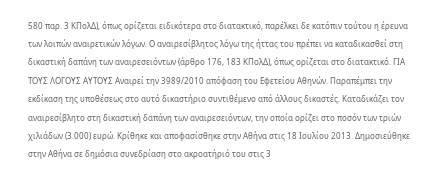580 παρ. 3 ΚΠολΔ), όπως ορίζεται ειδικότερα στο διατακτικό, παρέλκει δε κατόπιν τούτου η έρευνα των λοιπών αναιρετικών λόγων. Ο αναιρεσίβλητος λόγω της ήττας του πρέπει να καταδικασθεί στη δικαστική δαπάνη των αναιρεσειόντων (άρθρο 176, 183 ΚΠολΔ), όπως ορίζεται στο διατακτικό. ΓΙΑ ΤΟΥΣ ΛΟΓΟΥΣ ΑΥΤΟΥΣ Αναιρεί την 3989/2010 απόφαση του Εφετείου Αθηνών. Παραπέμπει την εκδίκαση της υποθέσεως στο αυτό δικαστήριο συντιθέμενο από άλλους δικαστές. Καταδικάζει τον αναιρεσίβλητο στη δικαστική δαπάνη των αναιρεσειόντων, την οποία ορίζει στο ποσόν των τριών χιλιάδων (3.000) ευρώ. Κρίθηκε και αποφασίσθηκε στην Αθήνα στις 18 Ιουλίου 2013. Δημοσιεύθηκε στην Αθήνα σε δημόσια συνεδρίαση στο ακροατήριό του στις 3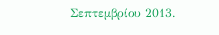Σεπτεμβρίου 2013.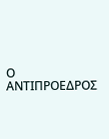Ο ΑΝΤΙΠΡΟΕΔΡΟΣ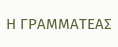Η ΓΡΑΜΜΑΤΕΑΣ